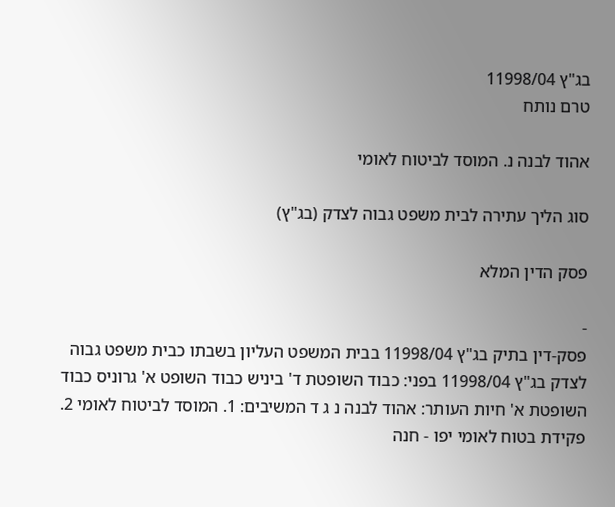בג"ץ 11998/04
טרם נותח

אהוד לבנה נ. המוסד לביטוח לאומי

סוג הליך עתירה לבית משפט גבוה לצדק (בג"ץ)

פסק הדין המלא

-
פסק-דין בתיק בג"ץ 11998/04 בבית המשפט העליון בשבתו כבית משפט גבוה לצדק בג"ץ 11998/04 בפני: כבוד השופטת ד' ביניש כבוד השופט א' גרוניס כבוד השופטת א' חיות העותר: אהוד לבנה נ ג ד המשיבים: 1. המוסד לביטוח לאומי 2. פקידת בטוח לאומי יפו - חנה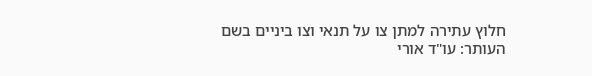חלוץ עתירה למתן צו על תנאי וצו ביניים בשם העותר: עו"ד אורי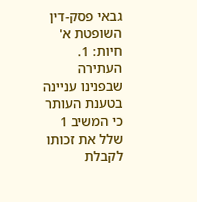גבאי פסק-דין השופטת א' חיות: 1. העתירה שבפנינו עניינה בטענת העותר כי המשיב 1 שלל את זכותו לקבלת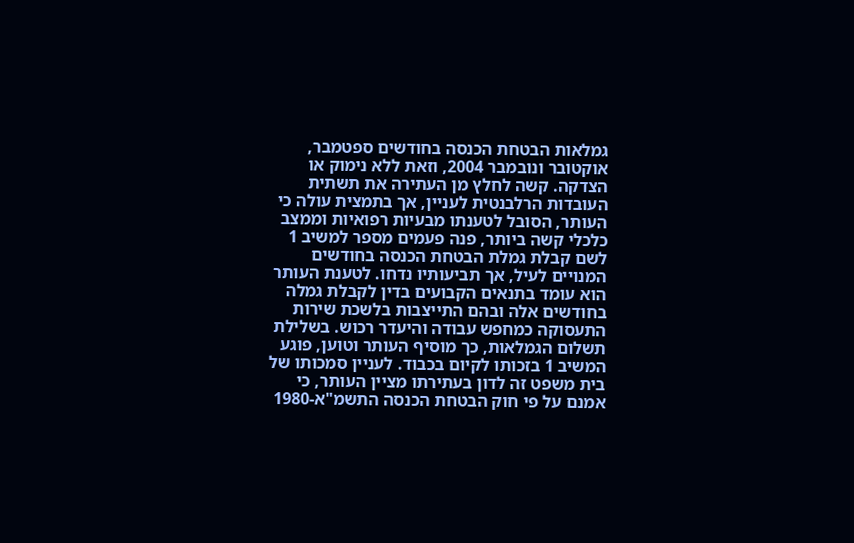גמלאות הבטחת הכנסה בחודשים ספטמבר, אוקטובר ונובמבר 2004, וזאת ללא נימוק או הצדקה. קשה לחלץ מן העתירה את תשתית העובדות הרלבנטית לעניין, אך בתמצית עולה כי העותר, הסובל לטענתו מבעיות רפואיות וממצב כלכלי קשה ביותר, פנה פעמים מספר למשיב 1 לשם קבלת גמלת הבטחת הכנסה בחודשים המנויים לעיל, אך תביעותיו נדחו. לטענת העותר הוא עומד בתנאים הקבועים בדין לקבלת גמלה בחודשים אלה ובהם התייצבות בלשכת שירות התעסוקה כמחפש עבודה והיעדר רכוש. בשלילת תשלום הגמלאות, כך מוסיף העותר וטוען, פוגע המשיב 1 בזכותו לקיום בכבוד. לעניין סמכותו של בית משפט זה לדון בעתירתו מציין העותר, כי אמנם על פי חוק הבטחת הכנסה התשמ"א-1980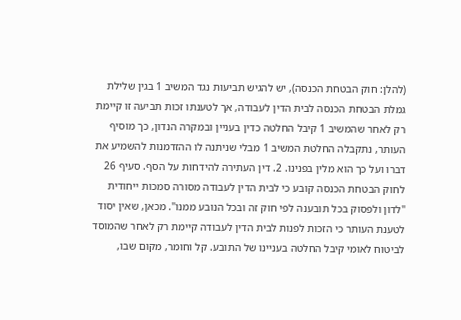(להלן: חוק הבטחת הכנסה), יש להגיש תביעות נגד המשיב 1 בגין שלילת גמלת הבטחת הכנסה לבית הדין לעבודה, אך לטענתו זכות תביעה זו קיימת רק לאחר שהמשיב 1 קיבל החלטה כדין בעניין ובמקרה הנדון, כך מוסיף העותר, נתקבלה החלטת המשיב 1 מבלי שניתנה לו ההזדמנות להשמיע את דברו ועל כך הוא מלין בפנינו. 2. דין העתירה להידחות על הסף. סעיף 26 לחוק הבטחת הכנסה קובע כי לבית הדין לעבודה מסורה סמכות ייחודית "לדון ולפסוק בכל תובענה לפי חוק זה ובכל הנובע ממנו". מכאן, שאין יסוד לטענת העותר כי הזכות לפנות לבית הדין לעבודה קיימת רק לאחר שהמוסד לביטוח לאומי קיבל החלטה בעניינו של התובע. קל וחומר, מקום שבו,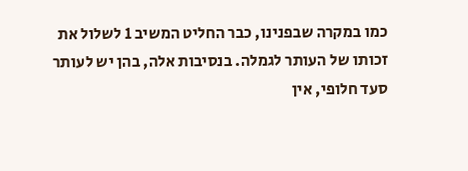כמו במקרה שבפנינו, כבר החליט המשיב 1 לשלול את זכותו של העותר לגמלה. בנסיבות אלה, בהן יש לעותר סעד חלופי, אין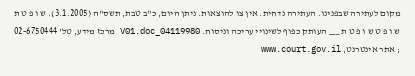מקום לעתירה שבפנינו. העתירה נדחית. אין צו להוצאות. ניתן היום, כ"ב טבת, תשס"ה (3.1.2005). ש ו פ ט ת ש ו פ ט ש ו פ ט ת ___ העותק כפוף לשינויי עריכה וניסוח. 04119980_V01.doc מרכז מידע, טל' 02-6750444 ; אתר אינטרנט, www.court.gov.il